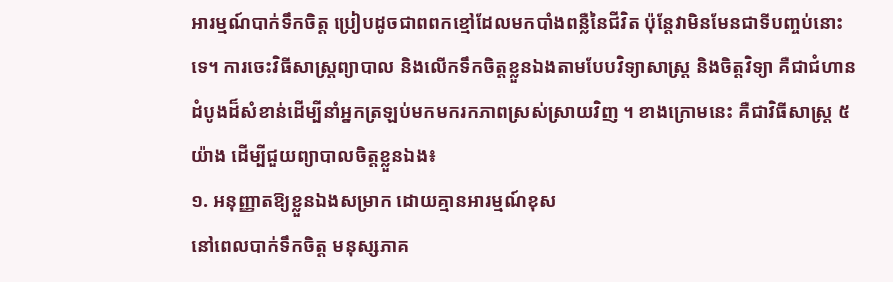អារម្មណ៍បាក់ទឹកចិត្ត ប្រៀបដូចជាពពកខ្មៅដែលមកបាំងពន្លឺនៃជីវិត ប៉ុន្តែវាមិនមែនជាទីបញ្ចប់នោះទេ។ ការចេះវិធីសាស្ត្រព្យាបាល និងលើកទឹកចិត្តខ្លួនឯងតាមបែបវិទ្យាសាស្ត្រ និងចិត្តវិទ្យា គឺជាជំហានដំបូងដ៏សំខាន់ដើម្បីនាំអ្នកត្រឡប់មកមករកភាពស្រស់ស្រាយវិញ ។ ខាងក្រោមនេះ គឺជាវិធីសាស្ត្រ ៥យ៉ាង ដើម្បីជួយព្យាបាលចិត្តខ្លួនឯង៖
១. អនុញ្ញាតឱ្យខ្លួនឯងសម្រាក ដោយគ្មានអារម្មណ៍ខុស
នៅពេលបាក់ទឹកចិត្ត មនុស្សភាគ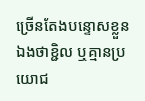ច្រើនតែងបន្ទោសខ្លួនឯងថាខ្ជិល ឬគ្មានប្រយោជ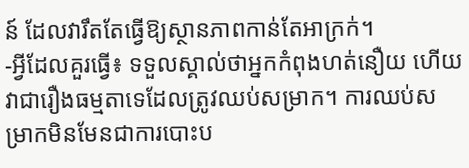ន៍ ដែលវារឹតតែធ្វើឱ្យស្ថានភាពកាន់តែអាក្រក់។
-អ្វីដែលគួរធ្វើ៖ ទទួលស្គាល់ថាអ្នកកំពុងហត់នឿយ ហើយវាជារឿងធម្មតាទេដែលត្រូវឈប់សម្រាក។ ការឈប់សម្រាកមិនមែនជាការបោះប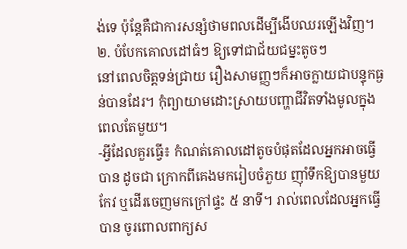ង់ទេ ប៉ុន្តែគឺជាការសន្សំថាមពលដើម្បីងើបឈរឡើងវិញ។
២. បំបែកគោលដៅធំៗ ឱ្យទៅជាជ័យជម្នះតូចៗ
នៅពេលចិត្តទន់ជ្រាយ រឿងសាមញ្ញៗក៏អាចក្លាយជាបន្ទុកធ្ងន់បានដែរ។ កុំព្យាយាមដោះស្រាយបញ្ហាជីវិតទាំងមូលក្នុងពេលតែមួយ។
-អ្វីដែលគួរធ្វើ៖ កំណត់គោលដៅតូចបំផុតដែលអ្នកអាចធ្វើបាន ដូចជា ក្រោកពីគេងមករៀបចំភួយ ញ៉ាំទឹកឱ្យបានមួយកែវ ឬដើរចេញមកក្រៅផ្ទះ ៥ នាទី។ រាល់ពេលដែលអ្នកធ្វើបាន ចូរពោលពាក្យស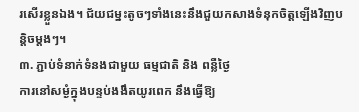រសើរខ្លួនឯង។ ជ័យជម្នះតូចៗទាំងនេះនឹងជួយកសាងទំនុកចិត្តឡើងវិញបន្តិចម្តងៗ។
៣. ភ្ជាប់ទំនាក់ទំនងជាមួយ ធម្មជាតិ និង ពន្លឺថ្ងៃ
ការនៅសម្ងំក្នុងបន្ទប់ងងឹតយូរពេក នឹងធ្វើឱ្យ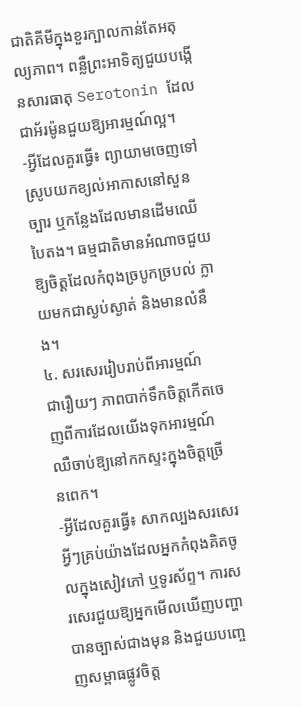ជាតិគីមីក្នុងខួរក្បាលកាន់តែអតុល្យភាព។ ពន្លឺព្រះអាទិត្យជួយបង្កើនសារធាតុ Serotonin ដែលជាអ័រម៉ូនជួយឱ្យអារម្មណ៍ល្អ។
-អ្វីដែលគួរធ្វើ៖ ព្យាយាមចេញទៅស្រូបយកខ្យល់អាកាសនៅសួនច្បារ ឬកន្លែងដែលមានដើមឈើបៃតង។ ធម្មជាតិមានអំណាចជួយឱ្យចិត្តដែលកំពុងច្របូកច្របល់ ក្លាយមកជាស្ងប់ស្ងាត់ និងមានលំនឹង។
៤. សរសេររៀបរាប់ពីអារម្មណ៍
ជារឿយៗ ភាពបាក់ទឹកចិត្តកើតចេញពីការដែលយើងទុកអារម្មណ៍ឈឺចាប់ឱ្យនៅកកស្ទះក្នុងចិត្តច្រើនពេក។
-អ្វីដែលគួរធ្វើ៖ សាកល្បងសរសេរអ្វីៗគ្រប់យ៉ាងដែលអ្នកកំពុងគិតចូលក្នុងសៀវភៅ ឬទូរស័ព្ទ។ ការសរសេរជួយឱ្យអ្នកមើលឃើញបញ្ហាបានច្បាស់ជាងមុន និងជួយបញ្ចេញសម្ពាធផ្លូវចិត្ត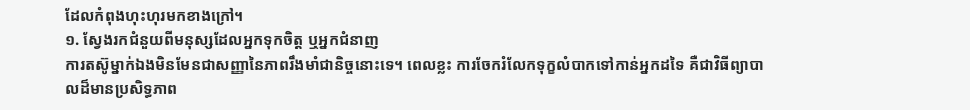ដែលកំពុងហុះហុរមកខាងក្រៅ។
១. ស្វែងរកជំនួយពីមនុស្សដែលអ្នកទុកចិត្ត ឬអ្នកជំនាញ
ការតស៊ូម្នាក់ឯងមិនមែនជាសញ្ញានៃភាពរឹងមាំជានិច្ចនោះទេ។ ពេលខ្លះ ការចែករំលែកទុក្ខលំបាកទៅកាន់អ្នកដទៃ គឺជាវិធីព្យាបាលដ៏មានប្រសិទ្ធភាព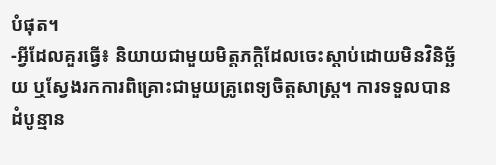បំផុត។
-អ្វីដែលគួរធ្វើ៖ និយាយជាមួយមិត្តភក្តិដែលចេះស្ដាប់ដោយមិនវិនិច្ឆ័យ ឬស្វែងរកការពិគ្រោះជាមួយគ្រូពេទ្យចិត្តសាស្ត្រ។ ការទទួលបានដំបូន្មាន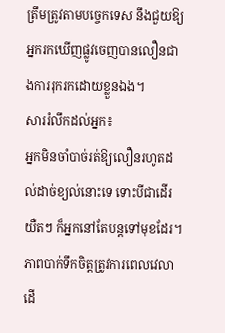ត្រឹមត្រូវតាមបច្ចេកទេស នឹងជួយឱ្យអ្នករកឃើញផ្លូវចេញបានលឿនជាងការរុករកដោយខ្លួនឯង។
សាររំលឹកដល់អ្នក៖
អ្នកមិនចាំបាច់រត់ឱ្យលឿនរហូតដល់ដាច់ខ្យល់នោះទេ ទោះបីជាដើរយឺតៗ ក៏អ្នកនៅតែបន្តទៅមុខដែរ។ ភាពបាក់ទឹកចិត្តត្រូវការពេលវេលាដើ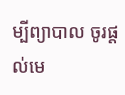ម្បីព្យាបាល ចូរផ្តល់មេ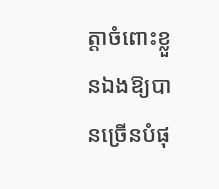ត្តាចំពោះខ្លួនឯងឱ្យបានច្រើនបំផុ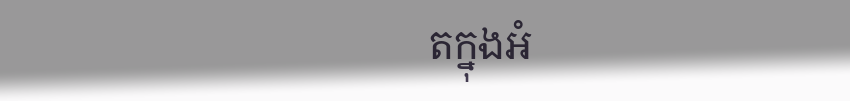តក្នុងអំ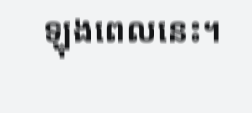ឡុងពេលនេះ។